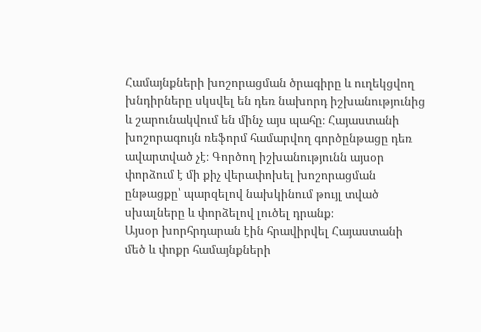Համայնքների խոշորացման ծրագիրը և ուղեկցվող խնդիրները սկսվել են դեռ նախորդ իշխանությունից և շարունակվում են մինչ այս պահը։ Հայաստանի խոշորագույն ռեֆորմ համարվող գործընթացը դեռ ավարտված չէ։ Գործող իշխանությունն այսօր փորձում է մի քիչ վերափոխել խոշորացման ընթացքը՝ պարզելով նախկինում թույլ տված սխալները և փորձելով լուծել դրանք։
Այսօր խորհրդարան էին հրավիրվել Հայաստանի մեծ և փոքր համայնքների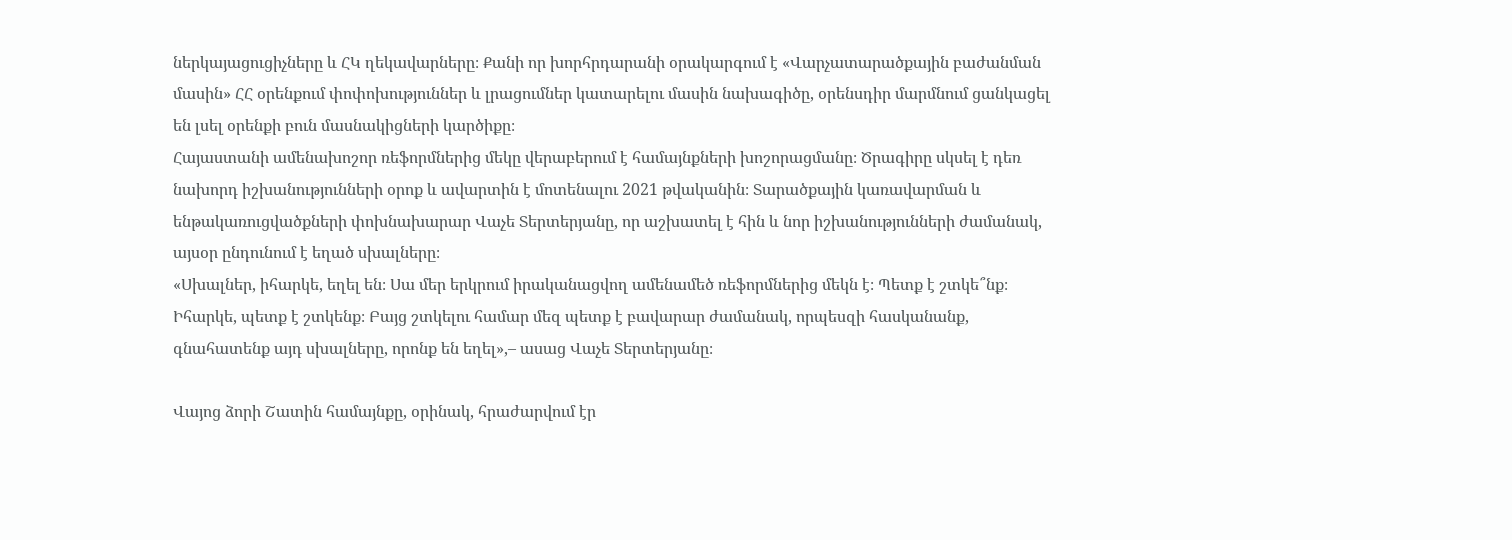ներկայացուցիչները և ՀԿ ղեկավարները։ Քանի որ խորհրդարանի օրակարգում է «Վարչատարածքային բաժանման մասին» ՀՀ օրենքում փոփոխություններ և լրացումներ կատարելու մասին նախագիծը, օրենսդիր մարմնում ցանկացել են լսել օրենքի բուն մասնակիցների կարծիքը։
Հայաստանի ամենախոշոր ռեֆորմներից մեկը վերաբերում է համայնքների խոշորացմանը։ Ծրագիրը սկսել է դեռ նախորդ իշխանությունների օրոք և ավարտին է մոտենալու 2021 թվականին։ Տարածքային կառավարման և ենթակառուցվածքների փոխնախարար Վաչե Տերտերյանը, որ աշխատել է հին և նոր իշխանությունների ժամանակ, այսօր ընդունում է եղած սխալները։
«Սխալներ, իհարկե, եղել են։ Սա մեր երկրում իրականացվող ամենամեծ ռեֆորմներից մեկն է։ Պետք է շտկե՞նք։ Իհարկե, պետք է շտկենք։ Բայց շտկելու համար մեզ պետք է բավարար ժամանակ, որպեսզի հասկանանք, գնահատենք այդ սխալները, որոնք են եղել»,– ասաց Վաչե Տերտերյանը։

Վայոց ձորի Շատին համայնքը, օրինակ, հրաժարվում էր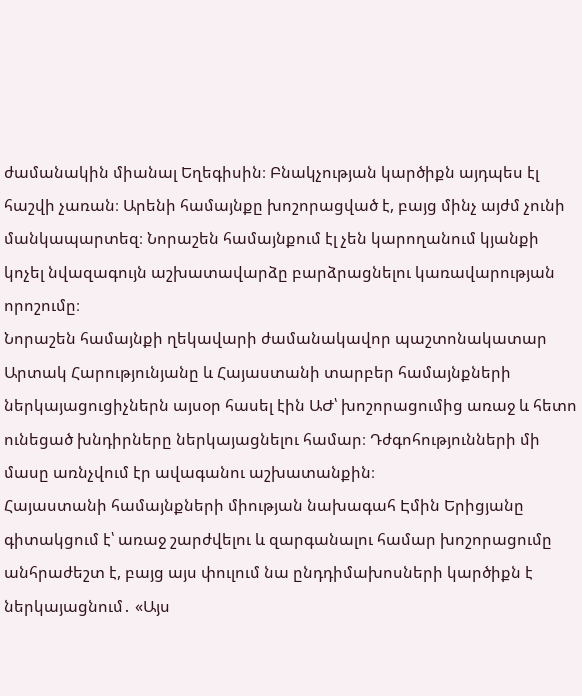ժամանակին միանալ Եղեգիսին։ Բնակչության կարծիքն այդպես էլ հաշվի չառան։ Արենի համայնքը խոշորացված է, բայց մինչ այժմ չունի մանկապարտեզ։ Նորաշեն համայնքում էլ չեն կարողանում կյանքի կոչել նվազագույն աշխատավարձը բարձրացնելու կառավարության որոշումը։
Նորաշեն համայնքի ղեկավարի ժամանակավոր պաշտոնակատար Արտակ Հարությունյանը և Հայաստանի տարբեր համայնքների ներկայացուցիչներն այսօր հասել էին ԱԺ՝ խոշորացումից առաջ և հետո ունեցած խնդիրները ներկայացնելու համար։ Դժգոհությունների մի մասը առնչվում էր ավագանու աշխատանքին։
Հայաստանի համայնքների միության նախագահ Էմին Երիցյանը գիտակցում է՝ առաջ շարժվելու և զարգանալու համար խոշորացումը անհրաժեշտ է, բայց այս փուլում նա ընդդիմախոսների կարծիքն է ներկայացնում․ «Այս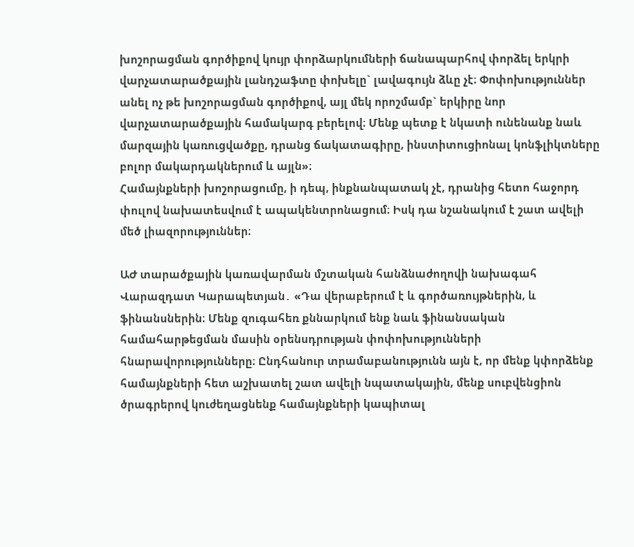խոշորացման գործիքով կույր փորձարկումների ճանապարհով փորձել երկրի վարչատարածքային լանդշաֆտը փոխելը` լավագույն ձևը չէ։ Փոփոխություններ անել ոչ թե խոշորացման գործիքով, այլ մեկ որոշմամբ` երկիրը նոր վարչատարածքային համակարգ բերելով։ Մենք պետք է նկատի ունենանք նաև մարզային կառուցվածքը, դրանց ճակատագիրը, ինստիտուցիոնալ կոնֆլիկտները բոլոր մակարդակներում և այլն»։
Համայնքների խոշորացումը, ի դեպ, ինքնանպատակ չէ, դրանից հետո հաջորդ փուլով նախատեսվում է ապակենտրոնացում։ Իսկ դա նշանակում է շատ ավելի մեծ լիազորություններ։

ԱԺ տարածքային կառավարման մշտական հանձնաժողովի նախագահ Վարազդատ Կարապետյան․ «Դա վերաբերում է և գործառույթներին, և ֆինանսներին։ Մենք զուգահեռ քննարկում ենք նաև ֆինանսական համահարթեցման մասին օրենսդրության փոփոխությունների հնարավորությունները։ Ընդհանուր տրամաբանությունն այն է, որ մենք կփորձենք համայնքների հետ աշխատել շատ ավելի նպատակային, մենք սուբվենցիոն ծրագրերով կուժեղացնենք համայնքների կապիտալ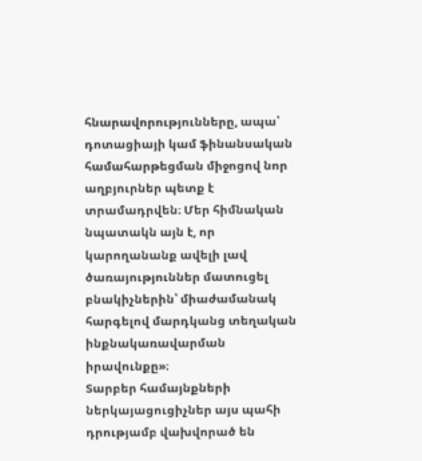հնարավորությունները, ապա՝ դոտացիայի կամ ֆինանսական համահարթեցման միջոցով նոր աղբյուրներ պետք է տրամադրվեն։ Մեր հիմնական նպատակն այն է, որ կարողանանք ավելի լավ ծառայություններ մատուցել բնակիչներին՝ միաժամանակ հարգելով մարդկանց տեղական ինքնակառավարման իրավունքը»։
Տարբեր համայնքների ներկայացուցիչներ այս պահի դրությամբ վախվորած են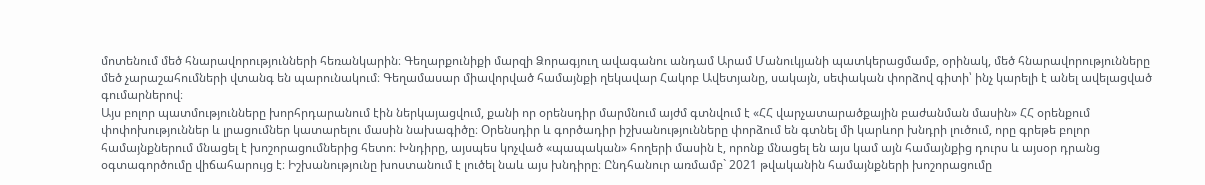մոտենում մեծ հնարավորությունների հեռանկարին։ Գեղարքունիքի մարզի Ձորագյուղ ավագանու անդամ Արամ Մանուկյանի պատկերացմամբ, օրինակ, մեծ հնարավորությունները մեծ չարաշահումների վտանգ են պարունակում։ Գեղամասար միավորված համայնքի ղեկավար Հակոբ Ավետյանը, սակայն, սեփական փորձով գիտի՝ ինչ կարելի է անել ավելացված գումարներով։
Այս բոլոր պատմությունները խորհրդարանում էին ներկայացվում, քանի որ օրենսդիր մարմնում այժմ գտնվում է «ՀՀ վարչատարածքային բաժանման մասին» ՀՀ օրենքում փոփոխություններ և լրացումներ կատարելու մասին նախագիծը։ Օրենսդիր և գործադիր իշխանությունները փորձում են գտնել մի կարևոր խնդրի լուծում, որը գրեթե բոլոր համայնքներում մնացել է խոշորացումներից հետո։ Խնդիրը, այսպես կոչված «պապական» հողերի մասին է, որոնք մնացել են այս կամ այն համայնքից դուրս և այսօր դրանց օգտագործումը վիճահարույց է։ Իշխանությունը խոստանում է լուծել նաև այս խնդիրը։ Ընդհանուր առմամբ` 2021 թվականին համայնքների խոշորացումը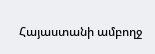Հայաստանի ամբողջ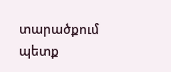տարածքում պետք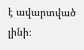է ավարտված լինի։